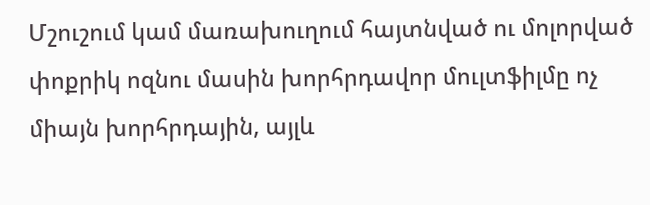Մշուշում կամ մառախուղում հայտնված ու մոլորված փոքրիկ ոզնու մասին խորհրդավոր մուլտֆիլմը ոչ միայն խորհրդային, այլև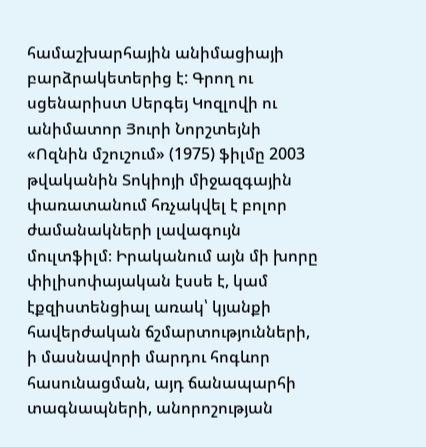համաշխարհային անիմացիայի բարձրակետերից է: Գրող ու սցենարիստ Սերգեյ Կոզլովի ու անիմատոր Յուրի Նորշտեյնի «Ոզնին մշուշում» (1975) ֆիլմը 2003 թվականին Տոկիոյի միջազգային փառատանում հռչակվել է բոլոր ժամանակների լավագույն մուլտֆիլմ։ Իրականում այն մի խորը փիլիսոփայական էսսե է, կամ էքզիստենցիալ առակ՝ կյանքի հավերժական ճշմարտությունների, ի մասնավորի մարդու հոգևոր հասունացման, այդ ճանապարհի տագնապների, անորոշության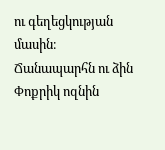ու գեղեցկության մասին։
Ճանապարհն ու ձին
Փոքրիկ ոզնին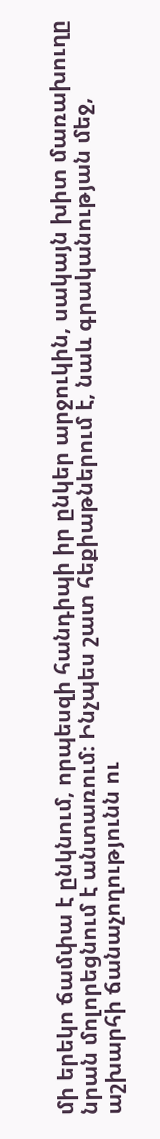մի երեկո ճամփա է ընկնում, որպեսզի հանդիպի իր ընկեր արջուկին, սակայն խիտ մառախուղը նրան մոլորեցնում է անտառում։ Ինչպես շատ հեքիաթներում է, նաև գրականության մեջ, աշխարհի ճանաչողությունն ու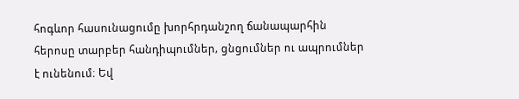հոգևոր հասունացումը խորհրդանշող ճանապարհին հերոսը տարբեր հանդիպումներ, ցնցումներ ու ապրումներ է ունենում։ Եվ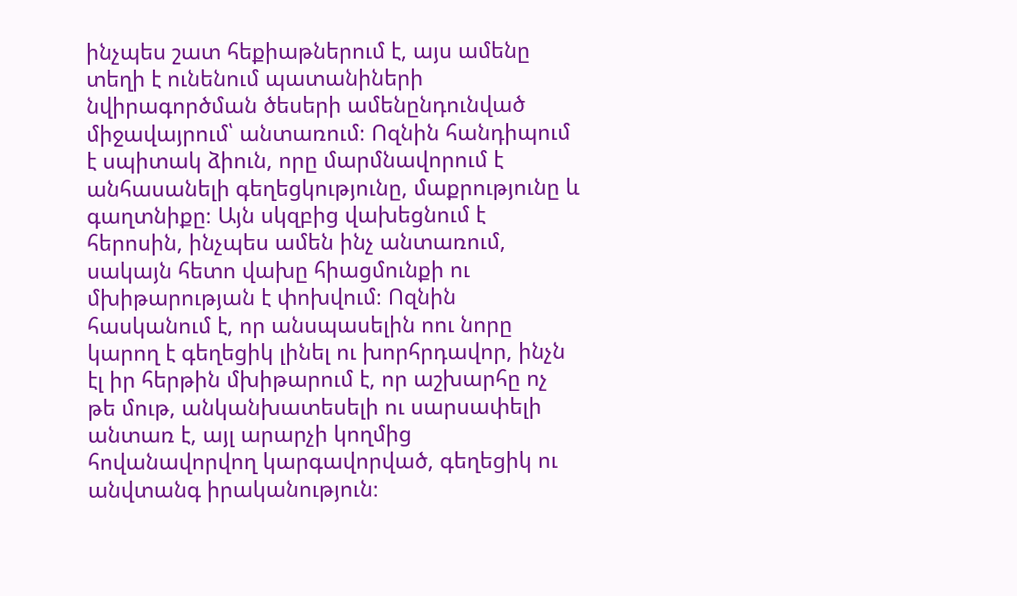ինչպես շատ հեքիաթներում է, այս ամենը տեղի է ունենում պատանիների նվիրագործման ծեսերի ամենընդունված միջավայրում՝ անտառում։ Ոզնին հանդիպում է սպիտակ ձիուն, որը մարմնավորում է անհասանելի գեղեցկությունը, մաքրությունը և գաղտնիքը։ Այն սկզբից վախեցնում է հերոսին, ինչպես ամեն ինչ անտառում, սակայն հետո վախը հիացմունքի ու մխիթարության է փոխվում։ Ոզնին հասկանում է, որ անսպասելին ոու նորը կարող է գեղեցիկ լինել ու խորհրդավոր, ինչն էլ իր հերթին մխիթարում է, որ աշխարհը ոչ թե մութ, անկանխատեսելի ու սարսափելի անտառ է, այլ արարչի կողմից հովանավորվող կարգավորված, գեղեցիկ ու անվտանգ իրականություն։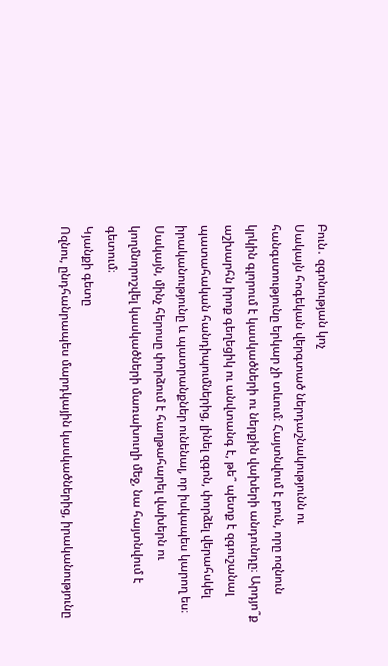Բուն․ զգոնության կոչ
Սակայն հոգեկան վերգտած ներդաշնակությունն ու հանգստությունը երկար չի տևում։ Հայտնվում է բուն, որը ոզնուն կրկին գլորում է կասկածների ու ներքին վախերի անդունդը։ Արդյո՞ք աշխարհն իրոք գեղեցիկ ու անվտանգ է, թե՞ պետք է զգուշանալ պատահական հանդիպումներից, լինել զգոն, փորձել վերահսկել իրականությունը և պատրանքներ ունենալ, որ իսկապես կարող ես։ Սակայն, մինչ հերոսը փորձում է հաղթահարել վախերն ու կողմնորոշվել կասկածների մառախուղի մեջ, նա հայտնվում է գետում։
Կյանքի գետը
Ոզնու, ընդհանրապես մարդկային կասկածներից, իրականությունը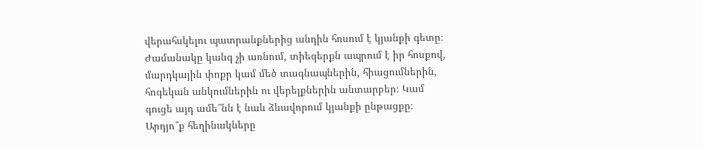վերահսկելու պատրանքներից անդին հոսում է կյանքի գետը։ Ժամանակը կանգ չի առնում, տիեզերքն ապրում է իր հոսքով, մարդկային փոքր կամ մեծ տագնապներին, հիացումներին, հոգեկան անկումներին ու վերելքներին անտարբեր։ Կամ գուցե այդ ամե՞նն է նաև ձևավորում կյանքի ընթացքը։ Արդյո՞ք հեղինակները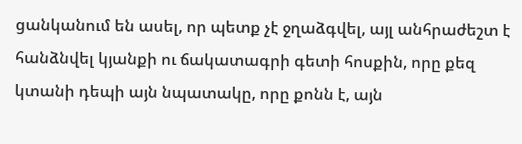ցանկանում են ասել, որ պետք չէ ջղաձգվել, այլ անհրաժեշտ է հանձնվել կյանքի ու ճակատագրի գետի հոսքին, որը քեզ կտանի դեպի այն նպատակը, որը քոնն է, այն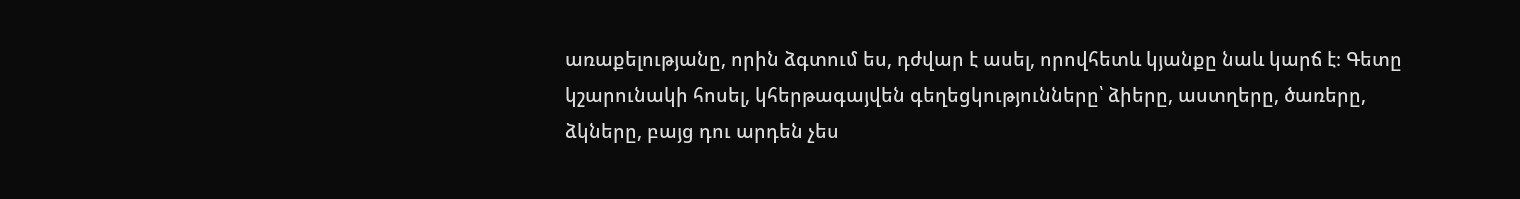առաքելությանը, որին ձգտում ես, դժվար է ասել, որովհետև կյանքը նաև կարճ է։ Գետը կշարունակի հոսել, կհերթագայվեն գեղեցկությունները՝ ձիերը, աստղերը, ծառերը, ձկները, բայց դու արդեն չես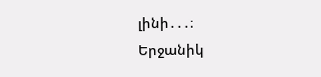լինի․․․։
Երջանիկ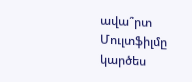ավա՞րտ
Մուլտֆիլմը կարծես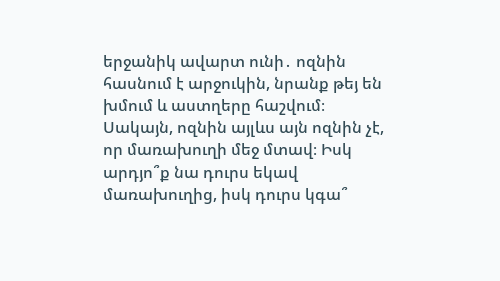երջանիկ ավարտ ունի․ ոզնին հասնում է արջուկին, նրանք թեյ են խմում և աստղերը հաշվում։ Սակայն, ոզնին այլևս այն ոզնին չէ, որ մառախուղի մեջ մտավ։ Իսկ արդյո՞ք նա դուրս եկավ մառախուղից, իսկ դուրս կգա՞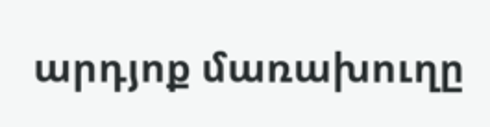արդյոք մառախուղը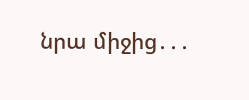նրա միջից․․․